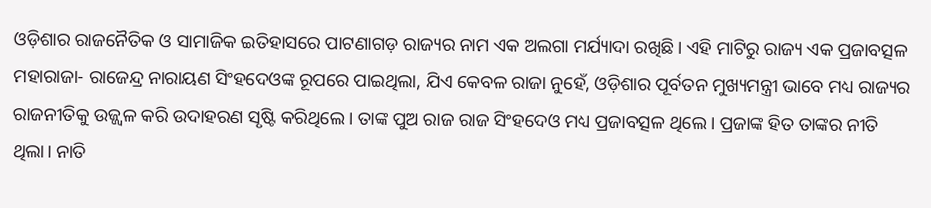ଓଡ଼ିଶାର ରାଜନୈତିକ ଓ ସାମାଜିକ ଇତିହାସରେ ପାଟଣାଗଡ଼ ରାଜ୍ୟର ନାମ ଏକ ଅଲଗା ମର୍ଯ୍ୟାଦା ରଖିଛି। ଏହି ମାଟିରୁ ରାଜ୍ୟ ଏକ ପ୍ରଜାବତ୍ସଳ ମହାରାଜା- ରାଜେନ୍ଦ୍ର ନାରାୟଣ ସିଂହଦେଓଙ୍କ ରୂପରେ ପାଇଥିଲା, ଯିଏ କେବଳ ରାଜା ନୁହେଁ, ଓଡ଼ିଶାର ପୂର୍ବତନ ମୁଖ୍ୟମନ୍ତ୍ରୀ ଭାବେ ମଧ୍ୟ ରାଜ୍ୟର ରାଜନୀତିକୁ ଉଜ୍ଜ୍ୱଳ କରି ଉଦାହରଣ ସୃଷ୍ଟି କରିଥିଲେ। ତାଙ୍କ ପୁଅ ରାଜ ରାଜ ସିଂହଦେଓ ମଧ୍ୟ ପ୍ରଜାବତ୍ସଳ ଥିଲେ। ପ୍ରଜାଙ୍କ ହିତ ତାଙ୍କର ନୀତି ଥିଲା। ନାତି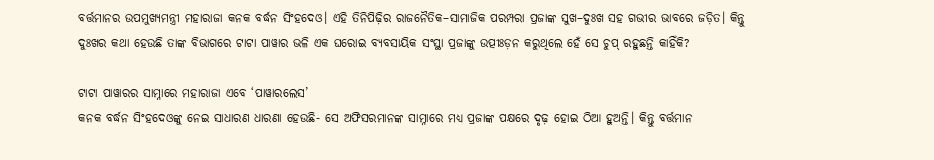ବର୍ତ୍ତମାନର ଉପମୁଖ୍ୟମନ୍ତ୍ରୀ ମହାରାଜା କନକ ବର୍ଦ୍ଧନ ସିଂହଦେଓ। ଏହି ତିନିପିଢ଼ିର ରାଜନୈତିକ–ସାମାଜିକ ପରମ୍ପରା ପ୍ରଜାଙ୍କ ସୁଖ–ଦୁଃଖ ସହ ଗଭୀର ଭାବରେ ଜଡ଼ିତ। କିନ୍ତୁ ଦୁଃଖର କଥା ହେଉଛି ତାଙ୍କ ବିଭାଗରେ ଟାଟା ପାୱାର ଭଳି ଏକ ଘରୋଇ ବ୍ୟବସାୟିକ ସଂସ୍ଥା ପ୍ରଜାଙ୍କୁ ଉତ୍ପୀଃଡ଼ନ କରୁଥିଲେ ହେଁ ସେ ଚୁପ୍ ରହୁଛନ୍ତି କାହିଁକି?

ଟାଟା ପାୱାରର ସାମ୍ନାରେ ମହାରାଜା ଏବେ ‘ପାୱାରଲେସ’
କନକ ବର୍ଦ୍ଧନ ସିଂହଦେଓଙ୍କୁ ନେଇ ସାଧାରଣ ଧାରଣା ହେଉଛି- ସେ ଅଫିସରମାନଙ୍କ ସାମ୍ନାରେ ମଧ୍ୟ ପ୍ରଜାଙ୍କ ପକ୍ଷରେ ଦୃଢ଼ ହୋଇ ଠିଆ ହୁଅନ୍ତି। କିନ୍ତୁ ବର୍ତ୍ତମାନ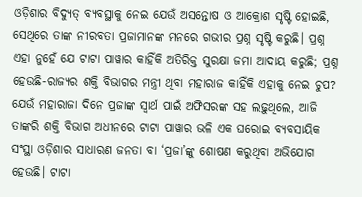ଓଡ଼ିଶାର ବିଦ୍ୟୁତ୍ ବ୍ୟବସ୍ଥାକୁ ନେଇ ଯେଉଁ ଅସନ୍ତୋଷ ଓ ଆକ୍ରୋଶ ସୃଷ୍ଟି ହୋଇଛି, ସେଥିରେ ତାଙ୍କ ନୀରବତା ପ୍ରଜାମାନଙ୍କ ମନରେ ଗଭୀର ପ୍ରଶ୍ନ ସୃଷ୍ଟି କରୁଛି। ପ୍ରଶ୍ନ ଏହା ନୁହେଁ ଯେ ଟାଟା ପାୱାର କାହିଁକି ଅତିରିକ୍ତ ସୁରକ୍ଷା ଜମା ଆଦାୟ କରୁଛି; ପ୍ରଶ୍ନ ହେଉଛି-ରାଜ୍ୟର ଶକ୍ତି ବିଭାଗର ମନ୍ତ୍ରୀ ଥିବା ମହାରାଜ କାହିଁକି ଏହାକୁ ନେଇ ଚୁପ?
ଯେଉଁ ମହାରାଜା ଦିନେ ପ୍ରଜାଙ୍କ ସ୍ୱାର୍ଥ ପାଇଁ ଅଫିସରଙ୍କ ସହ ଲଢ଼ୁଥିଲେ, ଆଜି ତାଙ୍କରି ଶକ୍ତି ବିଭାଗ ଅଧୀନରେ ଟାଟା ପାୱାର ଭଳି ଏକ ଘରୋଇ ବ୍ୟବସାୟିକ ସଂସ୍ଥା ଓଡ଼ିଶାର ସାଧାରଣ ଜନତା ବା ‘ପ୍ରଜା’ଙ୍କୁ ଶୋଷଣ କରୁଥିବା ଅଭିଯୋଗ ହେଉଛି। ଟାଟା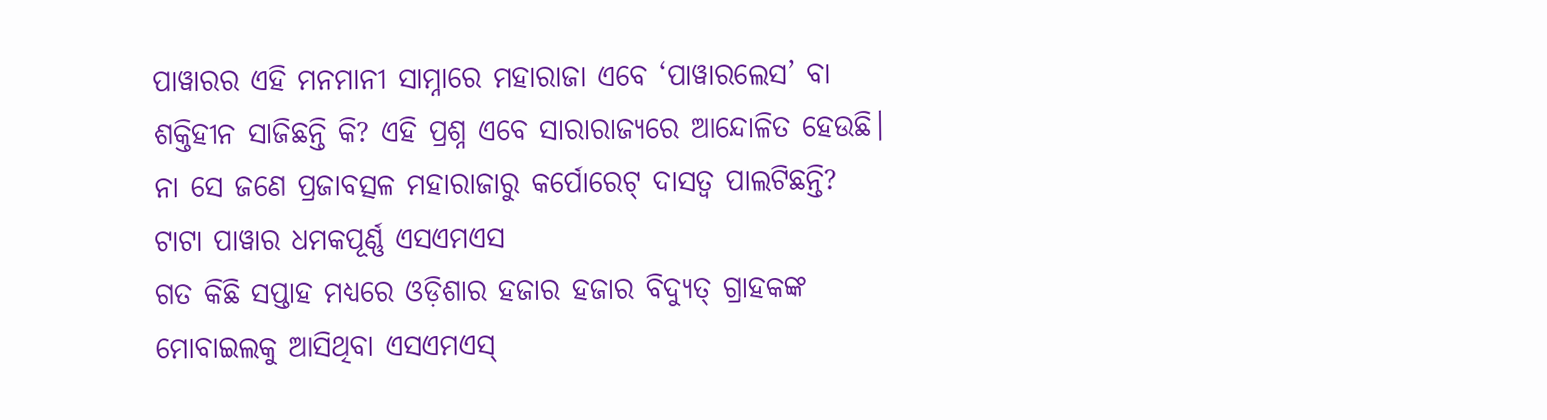ପାୱାରର ଏହି ମନମାନୀ ସାମ୍ନାରେ ମହାରାଜା ଏବେ ‘ପାୱାରଲେସ’ ବା ଶକ୍ତିହୀନ ସାଜିଛନ୍ତି କି? ଏହି ପ୍ରଶ୍ନ ଏବେ ସାରାରାଜ୍ୟରେ ଆନ୍ଦୋଳିତ ହେଉଛି। ନା ସେ ଜଣେ ପ୍ରଜାବତ୍ସଳ ମହାରାଜାରୁ କର୍ପୋରେଟ୍ ଦାସତ୍ୱ ପାଲଟିଛନ୍ତି?
ଟାଟା ପାୱାର ଧମକପୂର୍ଣ୍ଣ ଏସଏମଏସ
ଗତ କିଛି ସପ୍ତାହ ମଧ୍ୟରେ ଓଡ଼ିଶାର ହଜାର ହଜାର ବିଦ୍ୟୁତ୍ ଗ୍ରାହକଙ୍କ ମୋବାଇଲକୁ ଆସିଥିବା ଏସଏମଏସ୍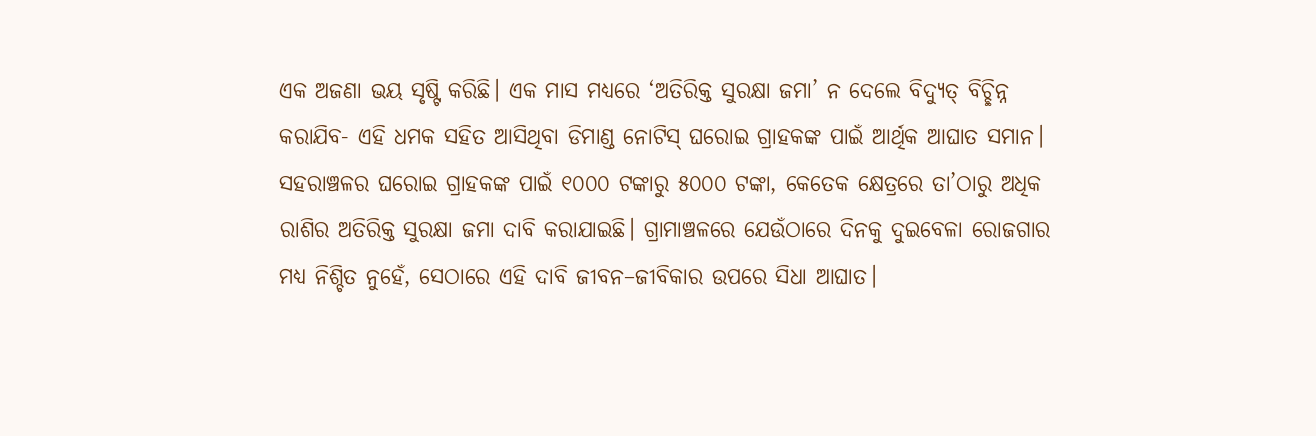ଏକ ଅଜଣା ଭୟ ସୃଷ୍ଟି କରିଛି। ଏକ ମାସ ମଧ୍ୟରେ ‘ଅତିରିକ୍ତ ସୁରକ୍ଷା ଜମା’ ନ ଦେଲେ ବିଦ୍ୟୁତ୍ ବିଚ୍ଛିନ୍ନ କରାଯିବ- ଏହି ଧମକ ସହିତ ଆସିଥିବା ଡିମାଣ୍ଡ ନୋଟିସ୍ ଘରୋଇ ଗ୍ରାହକଙ୍କ ପାଇଁ ଆର୍ଥିକ ଆଘାତ ସମାନ।
ସହରାଞ୍ଚଳର ଘରୋଇ ଗ୍ରାହକଙ୍କ ପାଇଁ ୧୦୦୦ ଟଙ୍କାରୁ ୫୦୦୦ ଟଙ୍କା, କେତେକ କ୍ଷେତ୍ରରେ ତା’ଠାରୁ ଅଧିକ ରାଶିର ଅତିରିକ୍ତ ସୁରକ୍ଷା ଜମା ଦାବି କରାଯାଇଛି। ଗ୍ରାମାଞ୍ଚଳରେ ଯେଉଁଠାରେ ଦିନକୁ ଦୁଇବେଳା ରୋଜଗାର ମଧ୍ୟ ନିଶ୍ଚିତ ନୁହେଁ, ସେଠାରେ ଏହି ଦାବି ଜୀବନ–ଜୀବିକାର ଉପରେ ସିଧା ଆଘାତ।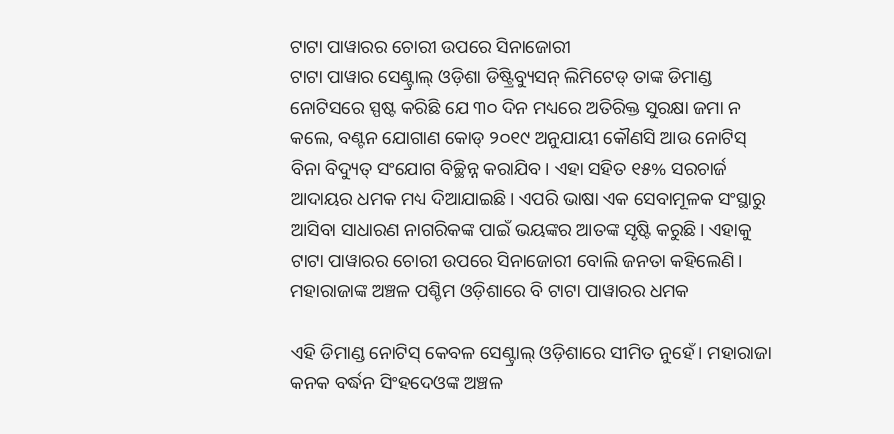ଟାଟା ପାୱାରର ଚୋରୀ ଉପରେ ସିନାଜୋରୀ
ଟାଟା ପାୱାର ସେଣ୍ଟ୍ରାଲ୍ ଓଡ଼ିଶା ଡିଷ୍ଟ୍ରିବ୍ୟୁସନ୍ ଲିମିଟେଡ୍ ତାଙ୍କ ଡିମାଣ୍ଡ ନୋଟିସରେ ସ୍ପଷ୍ଟ କରିଛି ଯେ ୩୦ ଦିନ ମଧ୍ୟରେ ଅତିରିକ୍ତ ସୁରକ୍ଷା ଜମା ନ କଲେ, ବଣ୍ଟନ ଯୋଗାଣ କୋଡ୍ ୨୦୧୯ ଅନୁଯାୟୀ କୌଣସି ଆଉ ନୋଟିସ୍ ବିନା ବିଦ୍ୟୁତ୍ ସଂଯୋଗ ବିଚ୍ଛିନ୍ନ କରାଯିବ। ଏହା ସହିତ ୧୫% ସରଚାର୍ଜ ଆଦାୟର ଧମକ ମଧ୍ୟ ଦିଆଯାଇଛି। ଏପରି ଭାଷା ଏକ ସେବାମୂଳକ ସଂସ୍ଥାରୁ ଆସିବା ସାଧାରଣ ନାଗରିକଙ୍କ ପାଇଁ ଭୟଙ୍କର ଆତଙ୍କ ସୃଷ୍ଟି କରୁଛି। ଏହାକୁ ଟାଟା ପାୱାରର ଚୋରୀ ଉପରେ ସିନାଜୋରୀ ବୋଲି ଜନତା କହିଲେଣି।
ମହାରାଜାଙ୍କ ଅଞ୍ଚଳ ପଶ୍ଚିମ ଓଡ଼ିଶାରେ ବି ଟାଟା ପାୱାରର ଧମକ

ଏହି ଡିମାଣ୍ଡ ନୋଟିସ୍ କେବଳ ସେଣ୍ଟ୍ରାଲ୍ ଓଡ଼ିଶାରେ ସୀମିତ ନୁହେଁ। ମହାରାଜା କନକ ବର୍ଦ୍ଧନ ସିଂହଦେଓଙ୍କ ଅଞ୍ଚଳ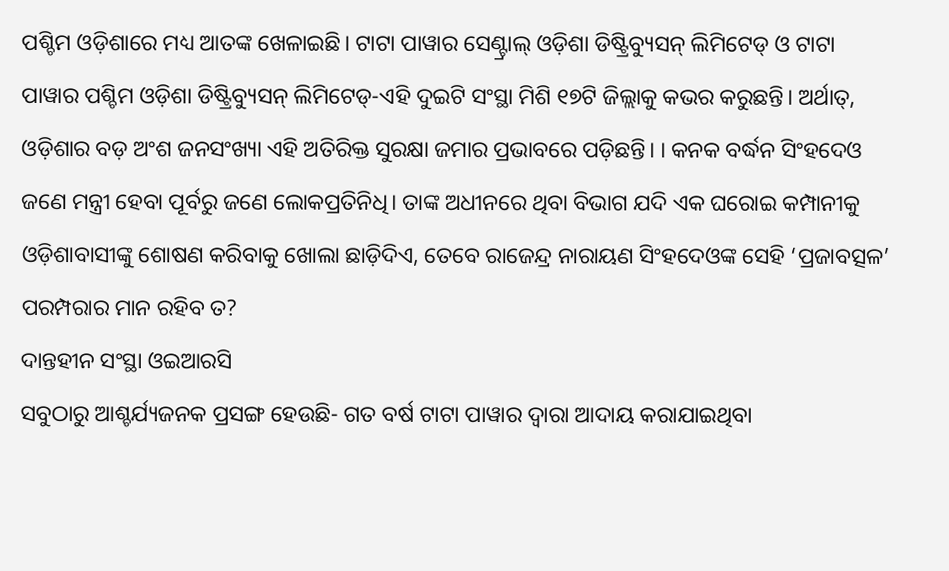ପଶ୍ଚିମ ଓଡ଼ିଶାରେ ମଧ୍ୟ ଆତଙ୍କ ଖେଳାଇଛି। ଟାଟା ପାୱାର ସେଣ୍ଟ୍ରାଲ୍ ଓଡ଼ିଶା ଡିଷ୍ଟ୍ରିବ୍ୟୁସନ୍ ଲିମିଟେଡ୍ ଓ ଟାଟା ପାୱାର ପଶ୍ଚିମ ଓଡ଼ିଶା ଡିଷ୍ଟ୍ରିବ୍ୟୁସନ୍ ଲିମିଟେଡ୍-ଏହି ଦୁଇଟି ସଂସ୍ଥା ମିଶି ୧୭ଟି ଜିଲ୍ଲାକୁ କଭର କରୁଛନ୍ତି। ଅର୍ଥାତ୍, ଓଡ଼ିଶାର ବଡ଼ ଅଂଶ ଜନସଂଖ୍ୟା ଏହି ଅତିରିକ୍ତ ସୁରକ୍ଷା ଜମାର ପ୍ରଭାବରେ ପଡ଼ିଛନ୍ତି। । କନକ ବର୍ଦ୍ଧନ ସିଂହଦେଓ ଜଣେ ମନ୍ତ୍ରୀ ହେବା ପୂର୍ବରୁ ଜଣେ ଲୋକପ୍ରତିନିଧି। ତାଙ୍କ ଅଧୀନରେ ଥିବା ବିଭାଗ ଯଦି ଏକ ଘରୋଇ କମ୍ପାନୀକୁ ଓଡ଼ିଶାବାସୀଙ୍କୁ ଶୋଷଣ କରିବାକୁ ଖୋଲା ଛାଡ଼ିଦିଏ, ତେବେ ରାଜେନ୍ଦ୍ର ନାରାୟଣ ସିଂହଦେଓଙ୍କ ସେହି ‘ପ୍ରଜାବତ୍ସଳ’ ପରମ୍ପରାର ମାନ ରହିବ ତ?
ଦାନ୍ତହୀନ ସଂସ୍ଥା ଓଇଆରସି
ସବୁଠାରୁ ଆଶ୍ଚର୍ଯ୍ୟଜନକ ପ୍ରସଙ୍ଗ ହେଉଛି- ଗତ ବର୍ଷ ଟାଟା ପାୱାର ଦ୍ୱାରା ଆଦାୟ କରାଯାଇଥିବା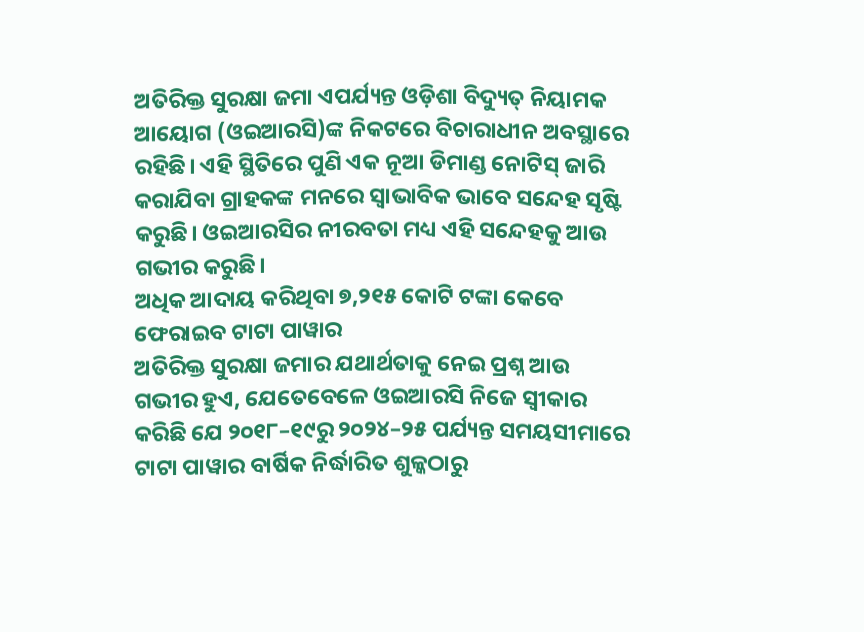ଅତିରିକ୍ତ ସୁରକ୍ଷା ଜମା ଏପର୍ଯ୍ୟନ୍ତ ଓଡ଼ିଶା ବିଦ୍ୟୁତ୍ ନିୟାମକ ଆୟୋଗ (ଓଇଆରସି)ଙ୍କ ନିକଟରେ ବିଚାରାଧୀନ ଅବସ୍ଥାରେ ରହିଛି। ଏହି ସ୍ଥିତିରେ ପୁଣି ଏକ ନୂଆ ଡିମାଣ୍ଡ ନୋଟିସ୍ ଜାରି କରାଯିବା ଗ୍ରାହକଙ୍କ ମନରେ ସ୍ୱାଭାବିକ ଭାବେ ସନ୍ଦେହ ସୃଷ୍ଟି କରୁଛି। ଓଇଆରସିର ନୀରବତା ମଧ୍ୟ ଏହି ସନ୍ଦେହକୁ ଆଉ ଗଭୀର କରୁଛି।
ଅଧିକ ଆଦାୟ କରିଥିବା ୭,୨୧୫ କୋଟି ଟଙ୍କା କେବେ ଫେରାଇବ ଟାଟା ପାୱାର
ଅତିରିକ୍ତ ସୁରକ୍ଷା ଜମାର ଯଥାର୍ଥତାକୁ ନେଇ ପ୍ରଶ୍ନ ଆଉ ଗଭୀର ହୁଏ, ଯେତେବେଳେ ଓଇଆରସି ନିଜେ ସ୍ୱୀକାର କରିଛି ଯେ ୨୦୧୮–୧୯ରୁ ୨୦୨୪–୨୫ ପର୍ଯ୍ୟନ୍ତ ସମୟସୀମାରେ ଟାଟା ପାୱାର ବାର୍ଷିକ ନିର୍ଦ୍ଧାରିତ ଶୁଳ୍କଠାରୁ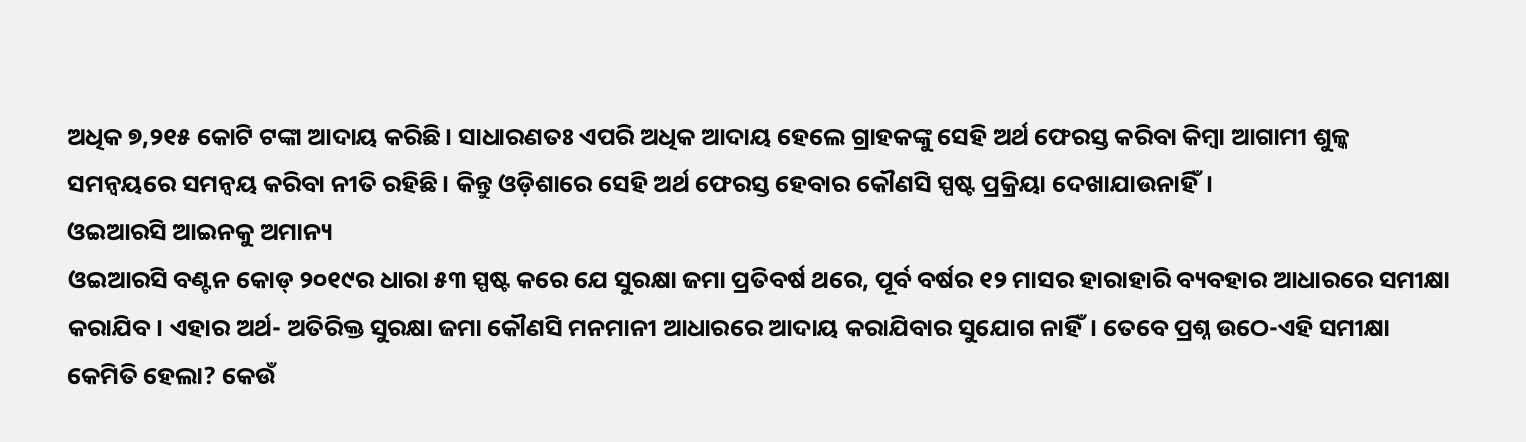ଅଧିକ ୭,୨୧୫ କୋଟି ଟଙ୍କା ଆଦାୟ କରିଛି। ସାଧାରଣତଃ ଏପରି ଅଧିକ ଆଦାୟ ହେଲେ ଗ୍ରାହକଙ୍କୁ ସେହି ଅର୍ଥ ଫେରସ୍ତ କରିବା କିମ୍ବା ଆଗାମୀ ଶୁଳ୍କ ସମନ୍ୱୟରେ ସମନ୍ୱୟ କରିବା ନୀତି ରହିଛି। କିନ୍ତୁ ଓଡ଼ିଶାରେ ସେହି ଅର୍ଥ ଫେରସ୍ତ ହେବାର କୌଣସି ସ୍ପଷ୍ଟ ପ୍ରକ୍ରିୟା ଦେଖାଯାଉନାହିଁ।
ଓଇଆରସି ଆଇନକୁ ଅମାନ୍ୟ
ଓଇଆରସି ବଣ୍ଟନ କୋଡ୍ ୨୦୧୯ର ଧାରା ୫୩ ସ୍ପଷ୍ଟ କରେ ଯେ ସୁରକ୍ଷା ଜମା ପ୍ରତିବର୍ଷ ଥରେ, ପୂର୍ବ ବର୍ଷର ୧୨ ମାସର ହାରାହାରି ବ୍ୟବହାର ଆଧାରରେ ସମୀକ୍ଷା କରାଯିବ। ଏହାର ଅର୍ଥ- ଅତିରିକ୍ତ ସୁରକ୍ଷା ଜମା କୌଣସି ମନମାନୀ ଆଧାରରେ ଆଦାୟ କରାଯିବାର ସୁଯୋଗ ନାହିଁ। ତେବେ ପ୍ରଶ୍ନ ଉଠେ-ଏହି ସମୀକ୍ଷା କେମିତି ହେଲା? କେଉଁ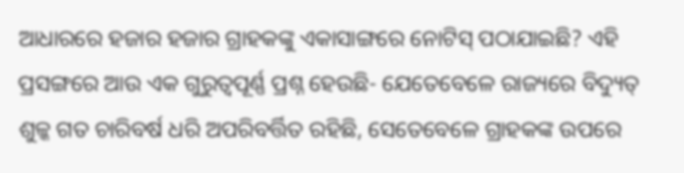ଆଧାରରେ ହଜାର ହଜାର ଗ୍ରାହକଙ୍କୁ ଏକାସାଙ୍ଗରେ ନୋଟିସ୍ ପଠାଯାଇଛି? ଏହି ପ୍ରସଙ୍ଗରେ ଆଉ ଏକ ଗୁରୁତ୍ୱପୂର୍ଣ୍ଣ ପ୍ରଶ୍ନ ହେଉଛି- ଯେତେବେଳେ ରାଜ୍ୟରେ ବିଦ୍ୟୁତ୍ ଶୁଳ୍କ ଗତ ଚାରିବର୍ଷ ଧରି ଅପରିବର୍ତ୍ତିତ ରହିଛି, ସେତେବେଳେ ଗ୍ରାହକଙ୍କ ଉପରେ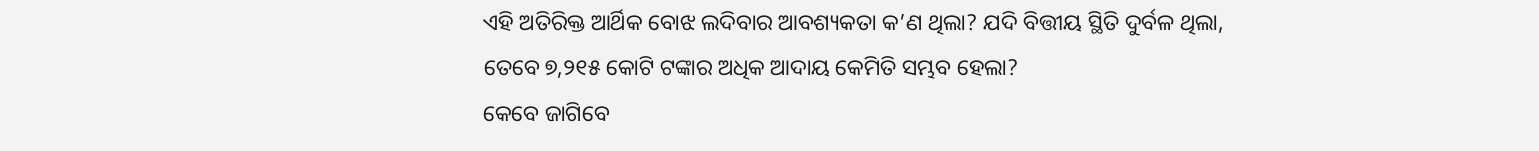ଏହି ଅତିରିକ୍ତ ଆର୍ଥିକ ବୋଝ ଲଦିବାର ଆବଶ୍ୟକତା କ’ଣ ଥିଲା? ଯଦି ବିତ୍ତୀୟ ସ୍ଥିତି ଦୁର୍ବଳ ଥିଲା, ତେବେ ୭,୨୧୫ କୋଟି ଟଙ୍କାର ଅଧିକ ଆଦାୟ କେମିତି ସମ୍ଭବ ହେଲା?
କେବେ ଜାଗିବେ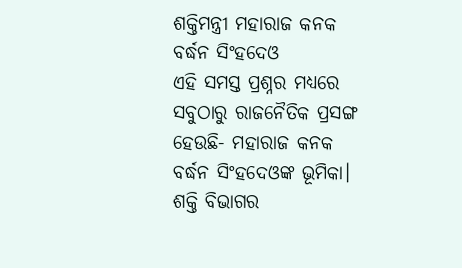ଶକ୍ତିମନ୍ତ୍ରୀ ମହାରାଜ କନକ ବର୍ଦ୍ଧନ ସିଂହଦେଓ
ଏହି ସମସ୍ତ ପ୍ରଶ୍ନର ମଧ୍ୟରେ ସବୁଠାରୁ ରାଜନୈତିକ ପ୍ରସଙ୍ଗ ହେଉଛି- ମହାରାଜ କନକ ବର୍ଦ୍ଧନ ସିଂହଦେଓଙ୍କ ଭୂମିକା। ଶକ୍ତି ବିଭାଗର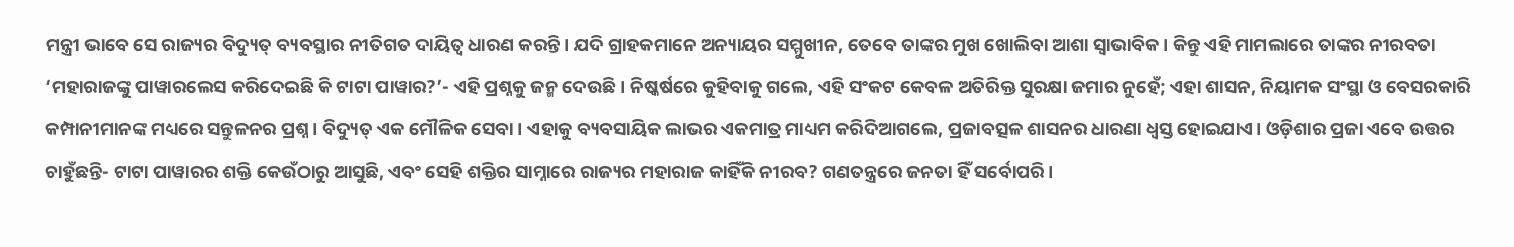ମନ୍ତ୍ରୀ ଭାବେ ସେ ରାଜ୍ୟର ବିଦ୍ୟୁତ୍ ବ୍ୟବସ୍ଥାର ନୀତିଗତ ଦାୟିତ୍ୱ ଧାରଣ କରନ୍ତି। ଯଦି ଗ୍ରାହକମାନେ ଅନ୍ୟାୟର ସମ୍ମୁଖୀନ, ତେବେ ତାଙ୍କର ମୁଖ ଖୋଲିବା ଆଶା ସ୍ୱାଭାବିକ। କିନ୍ତୁ ଏହି ମାମଲାରେ ତାଙ୍କର ନୀରବତା ‘ମହାରାଜଙ୍କୁ ପାୱାରଲେସ କରିଦେଇଛି କି ଟାଟା ପାୱାର?’- ଏହି ପ୍ରଶ୍ନକୁ ଜନ୍ମ ଦେଉଛି। ନିଷ୍କର୍ଷରେ କୁହିବାକୁ ଗଲେ, ଏହି ସଂକଟ କେବଳ ଅତିରିକ୍ତ ସୁରକ୍ଷା ଜମାର ନୁହେଁ; ଏହା ଶାସନ, ନିୟାମକ ସଂସ୍ଥା ଓ ବେସରକାରି କମ୍ପାନୀମାନଙ୍କ ମଧ୍ୟରେ ସନ୍ତୁଳନର ପ୍ରଶ୍ନ। ବିଦ୍ୟୁତ୍ ଏକ ମୌଳିକ ସେବା। ଏହାକୁ ବ୍ୟବସାୟିକ ଲାଭର ଏକମାତ୍ର ମାଧ୍ୟମ କରିଦିଆଗଲେ, ପ୍ରଜାବତ୍ସଳ ଶାସନର ଧାରଣା ଧ୍ୱସ୍ତ ହୋଇଯାଏ। ଓଡ଼ିଶାର ପ୍ରଜା ଏବେ ଉତ୍ତର ଚାହୁଁଛନ୍ତି- ଟାଟା ପାୱାରର ଶକ୍ତି କେଉଁଠାରୁ ଆସୁଛି, ଏବଂ ସେହି ଶକ୍ତିର ସାମ୍ନାରେ ରାଜ୍ୟର ମହାରାଜ କାହିଁକି ନୀରବ? ଗଣତନ୍ତ୍ରରେ ଜନତା ହିଁ ସର୍ବୋପରି।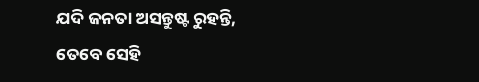ଯଦି ଜନତା ଅସନ୍ତୁଷ୍ଟ ରୁହନ୍ତି, ତେବେ ସେହି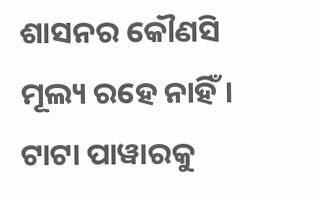ଶାସନର କୌଣସି ମୂଲ୍ୟ ରହେ ନାହିଁ। ଟାଟା ପାୱାରକୁ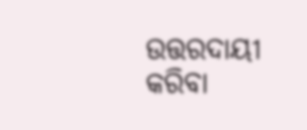ଉତ୍ତରଦାୟୀ କରିବା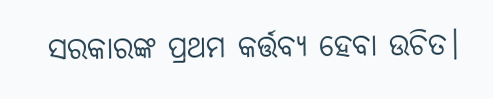ସରକାରଙ୍କ ପ୍ରଥମ କର୍ତ୍ତବ୍ୟ ହେବା ଉଚିତ।